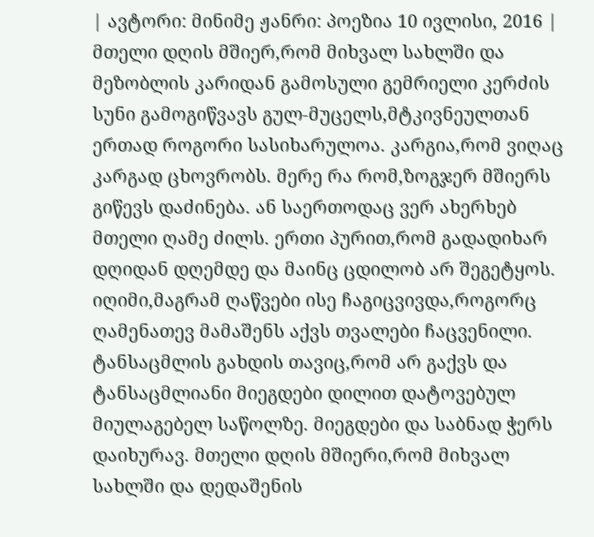| ავტორი: მინიმე ჟანრი: პოეზია 10 ივლისი, 2016 |
მთელი დღის მშიერ,რომ მიხვალ სახლში და მეზობლის კარიდან გამოსული გემრიელი კერძის სუნი გამოგიწვავს გულ-მუცელს,მტკივნეულთან ერთად როგორი სასიხარულოა. კარგია,რომ ვიღაც კარგად ცხოვრობს. მერე რა რომ,ზოგჯერ მშიერს გიწევს დაძინება. ან საერთოდაც ვერ ახერხებ მთელი ღამე ძილს. ერთი პურით,რომ გადადიხარ დღიდან დღემდე და მაინც ცდილობ არ შეგეტყოს. იღიმი,მაგრამ ღაწვები ისე ჩაგიცვივდა,როგორც ღამენათევ მამაშენს აქვს თვალები ჩაცვენილი. ტანსაცმლის გახდის თავიც,რომ არ გაქვს და ტანსაცმლიანი მიეგდები დილით დატოვებულ მიულაგებელ საწოლზე. მიეგდები და საბნად ჭერს დაიხურავ. მთელი დღის მშიერი,რომ მიხვალ სახლში და დედაშენის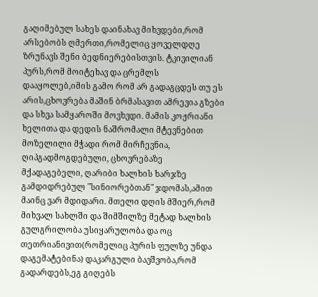გაღიმებულ სახეს დაინახავ მიხვდები,რომ არსებობს ღმერთი,რომელიც ყოველდღე ზრუნავს შენი ბედნიერებისთვის. ტკივილიან პურს,რომ მოიტეხავ და ცრემლს დააყოლებ,იმის გამო რომ არ გადაგცდეს თუ ეს არის,ცხოვრება მაშინ ბრმასავით ამრევია გზები და სხვა სამყაროში მოვხვდი. მამის კოჟრიანი ხელითა და დედის ნაშრომალი მტევნებით მოზელილი მჭადი რომ მირჩევნია, ღიპგადმოგდებული, ცხოვრებაზე მქადაგებელი, ღარიბი ხალხის ხარჯზე გამდიდრებულ "სინიორებთან" ჯდომას,ამით მაინც ვარ მდიდარი. მთელი დღის მშიერ,რომ მიხვალ სახლში და შიმშილზე მეტად ხალხის გულგრილობა უსიყარულობა და ოც თეთრიანივით(რომელიც პურის ფულზე უნდა დაგემატებინა) დაკარგული ბავშვობა,რომ გადარდებს,ეგ გიღებს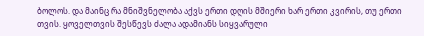ბოლოს. და მაინც რა მნიშვნელობა აქვს ერთი დღის მშიერი ხარ ერთი კვირის, თუ ერთი თვის. ყოველთვის შესწევს ძალა ადამიანს სიყვარული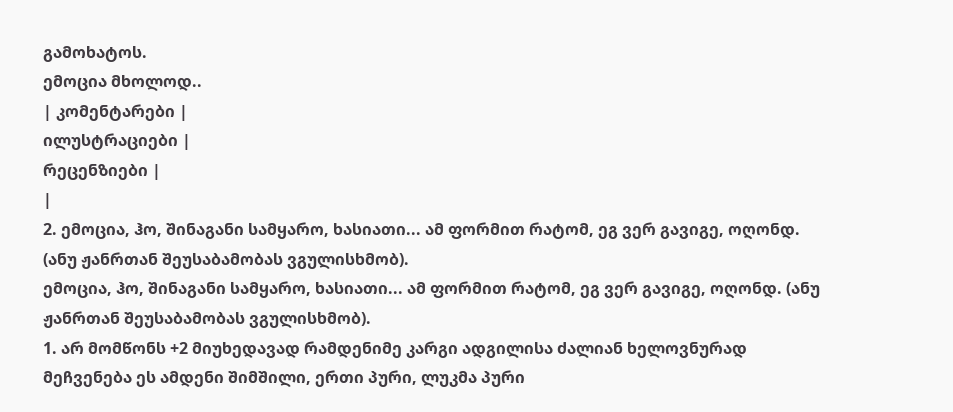გამოხატოს.
ემოცია მხოლოდ..
| კომენტარები |
ილუსტრაციები |
რეცენზიები |
|
2. ემოცია, ჰო, შინაგანი სამყარო, ხასიათი... ამ ფორმით რატომ, ეგ ვერ გავიგე, ოღონდ. (ანუ ჟანრთან შეუსაბამობას ვგულისხმობ).
ემოცია, ჰო, შინაგანი სამყარო, ხასიათი... ამ ფორმით რატომ, ეგ ვერ გავიგე, ოღონდ. (ანუ ჟანრთან შეუსაბამობას ვგულისხმობ).
1. არ მომწონს +2 მიუხედავად რამდენიმე კარგი ადგილისა ძალიან ხელოვნურად მეჩვენება ეს ამდენი შიმშილი, ერთი პური, ლუკმა პური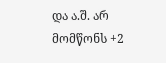და ა.შ. არ მომწონს +2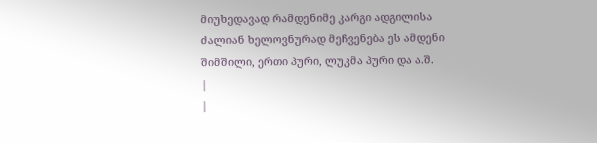მიუხედავად რამდენიმე კარგი ადგილისა ძალიან ხელოვნურად მეჩვენება ეს ამდენი შიმშილი, ერთი პური, ლუკმა პური და ა.შ.
|
|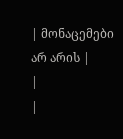| მონაცემები არ არის |
|
|